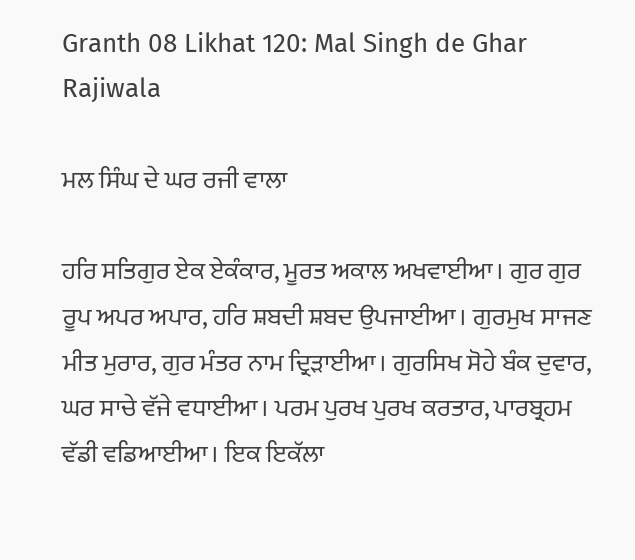Granth 08 Likhat 120: Mal Singh de Ghar Rajiwala

ਮਲ ਸਿੰਘ ਦੇ ਘਰ ਰਜੀ ਵਾਲਾ

ਹਰਿ ਸਤਿਗੁਰ ਏਕ ਏਕੰਕਾਰ, ਮੂਰਤ ਅਕਾਲ ਅਖਵਾਈਆ। ਗੁਰ ਗੁਰ ਰੂਪ ਅਪਰ ਅਪਾਰ, ਹਰਿ ਸ਼ਬਦੀ ਸ਼ਬਦ ਉਪਜਾਈਆ। ਗੁਰਮੁਖ ਸਾਜਣ ਮੀਤ ਮੁਰਾਰ, ਗੁਰ ਮੰਤਰ ਨਾਮ ਦ੍ਰਿੜਾਈਆ। ਗੁਰਸਿਖ ਸੋਹੇ ਬੰਕ ਦੁਵਾਰ, ਘਰ ਸਾਚੇ ਵੱਜੇ ਵਧਾਈਆ। ਪਰਮ ਪੁਰਖ ਪੁਰਖ ਕਰਤਾਰ, ਪਾਰਬ੍ਰਹਮ ਵੱਡੀ ਵਡਿਆਈਆ। ਇਕ ਇਕੱਲਾ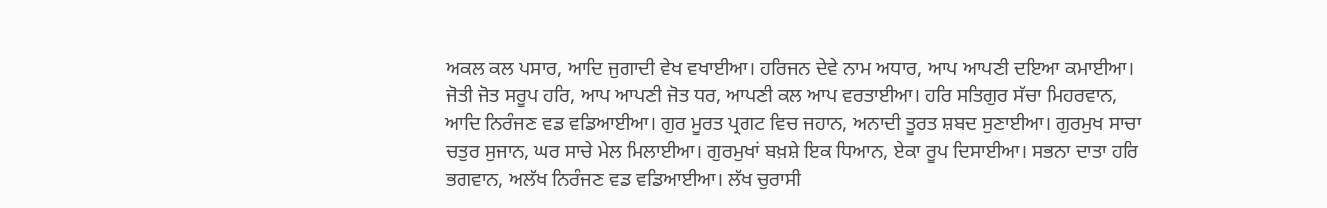ਅਕਲ ਕਲ ਪਸਾਰ, ਆਦਿ ਜੁਗਾਦੀ ਵੇਖ ਵਖਾਈਆ। ਹਰਿਜਨ ਦੇਵੇ ਨਾਮ ਅਧਾਰ, ਆਪ ਆਪਣੀ ਦਇਆ ਕਮਾਈਆ। ਜੋਤੀ ਜੋਤ ਸਰੂਪ ਹਰਿ, ਆਪ ਆਪਣੀ ਜੋਤ ਧਰ, ਆਪਣੀ ਕਲ ਆਪ ਵਰਤਾਈਆ। ਹਰਿ ਸਤਿਗੁਰ ਸੱਚਾ ਮਿਹਰਵਾਨ, ਆਦਿ ਨਿਰੰਜਣ ਵਡ ਵਡਿਆਈਆ। ਗੁਰ ਮੂਰਤ ਪ੍ਰਗਟ ਵਿਚ ਜਹਾਨ, ਅਨਾਦੀ ਤੂਰਤ ਸ਼ਬਦ ਸੁਣਾਈਆ। ਗੁਰਮੁਖ ਸਾਚਾ ਚਤੁਰ ਸੁਜਾਨ, ਘਰ ਸਾਚੇ ਮੇਲ ਮਿਲਾਈਆ। ਗੁਰਮੁਖਾਂ ਬਖ਼ਸ਼ੇ ਇਕ ਧਿਆਨ, ਏਕਾ ਰੂਪ ਦਿਸਾਈਆ। ਸਭਨਾ ਦਾਤਾ ਹਰਿ ਭਗਵਾਨ, ਅਲੱਖ ਨਿਰੰਜਣ ਵਡ ਵਡਿਆਈਆ। ਲੱਖ ਚੁਰਾਸੀ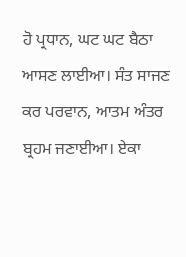ਹੋ ਪ੍ਰਧਾਨ, ਘਟ ਘਟ ਬੈਠਾ ਆਸਣ ਲਾਈਆ। ਸੰਤ ਸਾਜਣ ਕਰ ਪਰਵਾਨ, ਆਤਮ ਅੰਤਰ ਬ੍ਰਹਮ ਜਣਾਈਆ। ਏਕਾ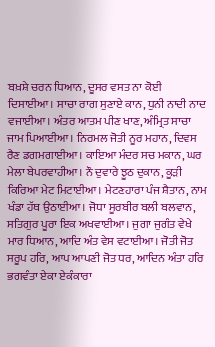ਬਖ਼ਸ਼ੇ ਚਰਨ ਧਿਆਨ, ਦੂਸਰ ਵਸਤ ਨਾ ਕੋਈ ਦਿਸਾਈਆ। ਸਾਚਾ ਰਾਗ ਸੁਣਾਏ ਕਾਨ, ਧੁਨੀ ਨਾਦੀ ਨਾਦ ਵਜਾਈਆ। ਅੰਤਰ ਆਤਮ ਪੀਣ ਖਾਣ, ਅੰਮ੍ਰਿਤ ਸਾਚਾ ਜਾਮ ਪਿਆਈਆ। ਨਿਰਮਲ ਜੋਤੀ ਨੂਰ ਮਹਾਨ, ਦਿਵਸ ਰੈਣ ਡਗਮਗਾਈਆ। ਕਾਇਆ ਮੰਦਰ ਸਚ ਮਕਾਨ, ਘਰ ਮੇਲਾ ਬੇਪਰਵਾਹੀਆ। ਨੌ ਦੁਵਾਰੇ ਝੂਠ ਦੁਕਾਨ, ਕੂੜੀ ਕਿਰਿਆ ਮੇਟ ਮਿਟਾਈਆ। ਮੇਟਣਹਾਰਾ ਪੰਜ ਸ਼ੈਤਾਨ, ਨਾਮ ਖੰਡਾ ਹੱਥ ਉਠਾਈਆ। ਜੋਧਾ ਸੂਰਬੀਰ ਬਲੀ ਬਲਵਾਨ, ਸਤਿਗੁਰ ਪੂਰਾ ਇਕ ਅਖਵਾਈਆ। ਜੁਗਾ ਜੁਗੰਤ ਵੇਖੇ ਮਾਰ ਧਿਆਨ, ਆਦਿ ਅੰਤ ਵੇਸ ਵਟਾਈਆ। ਜੋਤੀ ਜੋਤ ਸਰੂਪ ਹਰਿ, ਆਪ ਆਪਣੀ ਜੋਤ ਧਰ, ਆਦਿਨ ਅੰਤਾ ਹਰਿ ਭਗਵੰਤਾ ਏਕਾ ਏਕੰਕਾਰਾ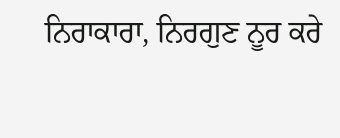ਨਿਰਾਕਾਰਾ, ਨਿਰਗੁਣ ਨੂਰ ਕਰੇ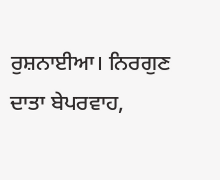ਰੁਸ਼ਨਾਈਆ। ਨਿਰਗੁਣ ਦਾਤਾ ਬੇਪਰਵਾਹ,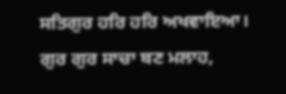ਸਤਿਗੁਰ ਹਰਿ ਹਰਿ ਅਖਵਾਇਆ। ਗੁਰ ਗੁਰ ਸਾਚਾ ਬਣ ਮਲਾਹ,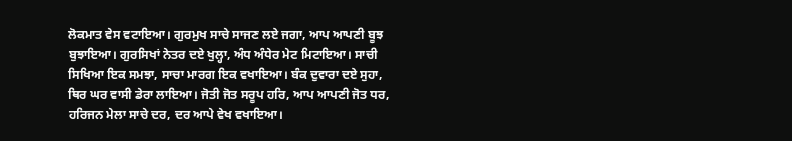ਲੋਕਮਾਤ ਵੇਸ ਵਟਾਇਆ। ਗੁਰਮੁਖ ਸਾਚੇ ਸਾਜਣ ਲਏ ਜਗਾ, ਆਪ ਆਪਣੀ ਬੂਝ ਬੁਝਾਇਆ। ਗੁਰਸਿਖਾਂ ਨੇਤਰ ਦਏ ਖੁਲ੍ਹਾ, ਅੰਧ ਅੰਧੇਰ ਮੇਟ ਮਿਟਾਇਆ। ਸਾਚੀ ਸਿਖਿਆ ਇਕ ਸਮਝਾ, ਸਾਚਾ ਮਾਰਗ ਇਕ ਵਖਾਇਆ। ਬੰਕ ਦੁਵਾਰਾ ਦਏ ਸੁਹਾ, ਥਿਰ ਘਰ ਵਾਸੀ ਡੇਰਾ ਲਾਇਆ। ਜੋਤੀ ਜੋਤ ਸਰੂਪ ਹਰਿ, ਆਪ ਆਪਣੀ ਜੋਤ ਧਰ, ਹਰਿਜਨ ਮੇਲਾ ਸਾਚੇ ਦਰ, ਦਰ ਆਪੇ ਵੇਖ ਵਖਾਇਆ।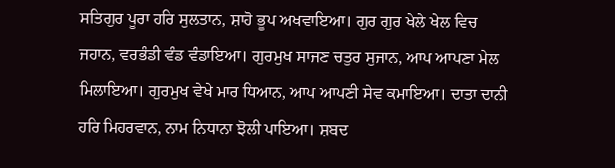ਸਤਿਗੁਰ ਪੂਰਾ ਹਰਿ ਸੁਲਤਾਨ, ਸ਼ਾਹੋ ਭੂਪ ਅਖਵਾਇਆ। ਗੁਰ ਗੁਰ ਖੇਲੇ ਖੇਲ ਵਿਚ ਜਹਾਨ, ਵਰਭੰਡੀ ਵੰਡ ਵੰਡਾਇਆ। ਗੁਰਮੁਖ ਸਾਜਣ ਚਤੁਰ ਸੁਜਾਨ, ਆਪ ਆਪਣਾ ਮੇਲ ਮਿਲਾਇਆ। ਗੁਰਮੁਖ ਵੇਖੇ ਮਾਰ ਧਿਆਨ, ਆਪ ਆਪਣੀ ਸੇਵ ਕਮਾਇਆ। ਦਾਤਾ ਦਾਨੀ ਹਰਿ ਮਿਹਰਵਾਨ, ਨਾਮ ਨਿਧਾਨਾ ਝੋਲੀ ਪਾਇਆ। ਸ਼ਬਦ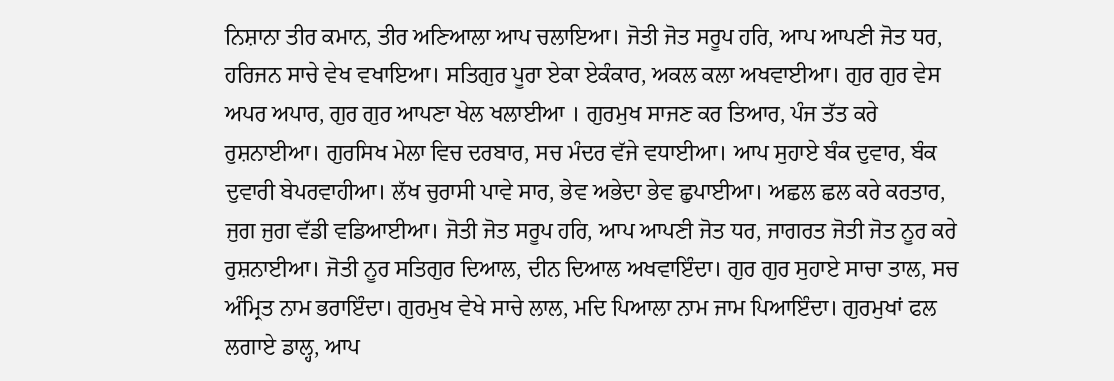ਨਿਸ਼ਾਨਾ ਤੀਰ ਕਮਾਨ, ਤੀਰ ਅਣਿਆਲਾ ਆਪ ਚਲਾਇਆ। ਜੋਤੀ ਜੋਤ ਸਰੂਪ ਹਰਿ, ਆਪ ਆਪਣੀ ਜੋਤ ਧਰ, ਹਰਿਜਨ ਸਾਚੇ ਵੇਖ ਵਖਾਇਆ। ਸਤਿਗੁਰ ਪੂਰਾ ਏਕਾ ਏਕੰਕਾਰ, ਅਕਲ ਕਲਾ ਅਖਵਾਈਆ। ਗੁਰ ਗੁਰ ਵੇਸ ਅਪਰ ਅਪਾਰ, ਗੁਰ ਗੁਰ ਆਪਣਾ ਖੇਲ ਖਲਾਈਆ । ਗੁਰਮੁਖ ਸਾਜਣ ਕਰ ਤਿਆਰ, ਪੰਜ ਤੱਤ ਕਰੇ ਰੁਸ਼ਨਾਈਆ। ਗੁਰਸਿਖ ਮੇਲਾ ਵਿਚ ਦਰਬਾਰ, ਸਚ ਮੰਦਰ ਵੱਜੇ ਵਧਾਈਆ। ਆਪ ਸੁਹਾਏ ਬੰਕ ਦੁਵਾਰ, ਬੰਕ ਦੁਵਾਰੀ ਬੇਪਰਵਾਹੀਆ। ਲੱਖ ਚੁਰਾਸੀ ਪਾਵੇ ਸਾਰ, ਭੇਵ ਅਭੇਦਾ ਭੇਵ ਛੁਪਾਈਆ। ਅਛਲ ਛਲ ਕਰੇ ਕਰਤਾਰ, ਜੁਗ ਜੁਗ ਵੱਡੀ ਵਡਿਆਈਆ। ਜੋਤੀ ਜੋਤ ਸਰੂਪ ਹਰਿ, ਆਪ ਆਪਣੀ ਜੋਤ ਧਰ, ਜਾਗਰਤ ਜੋਤੀ ਜੋਤ ਨੂਰ ਕਰੇ ਰੁਸ਼ਨਾਈਆ। ਜੋਤੀ ਨੂਰ ਸਤਿਗੁਰ ਦਿਆਲ, ਦੀਨ ਦਿਆਲ ਅਖਵਾਇੰਦਾ। ਗੁਰ ਗੁਰ ਸੁਹਾਏ ਸਾਚਾ ਤਾਲ, ਸਚ ਅੰਮ੍ਰਿਤ ਨਾਮ ਭਰਾਇੰਦਾ। ਗੁਰਮੁਖ ਵੇਖੇ ਸਾਚੇ ਲਾਲ, ਮਦਿ ਪਿਆਲਾ ਨਾਮ ਜਾਮ ਪਿਆਇੰਦਾ। ਗੁਰਮੁਖਾਂ ਫਲ ਲਗਾਏ ਡਾਲ੍ਹ, ਆਪ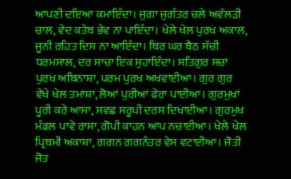ਆਪਣੀ ਦਇਆ ਕਮਾਇੰਦਾ। ਜੁਗਾ ਜੁਗੰਤਰ ਚਲੇ ਅਵੱਲੜੀ ਚਾਲ, ਵੇਦ ਕਤੇਬ ਭੇਵ ਨਾ ਪਾਇੰਦਾ। ਖੇਲੇ ਖੇਲ ਪੁਰਖ ਅਕਾਲ, ਜੂਨੀ ਰਹਿਤ ਦਿਸ ਨਾ ਆਇੰਦਾ। ਥਿਰ ਘਰ ਬੈਠ ਸੱਚੀ ਧਰਮਸਾਲ, ਦਰ ਸਾਚਾ ਇਕ ਸੁਹਾਇੰਦਾ। ਸਤਿਗੁਰ ਸਚਾ ਪੁਰਖ ਅਬਿਨਾਸ਼ਾ, ਪਰਮ ਪੁਰਖ ਅਖਵਾਈਆ। ਗੁਰ ਗੁਰ ਵੇਖੇ ਖੇਲ ਤਮਾਸ਼ਾ, ਲੋਆਂ ਪੁਰੀਆਂ ਫੇਰਾ ਪਾਈਆ। ਗੁਰਮੁਖਾਂ ਪੂਰੀ ਕਰੇ ਆਸਾ, ਸਵਛ ਸਰੂਪੀ ਦਰਸ ਦਿਖਾਈਆ। ਗੁਰਮੁਖ ਮੰਡਲ ਪਾਵੇ ਰਾਸਾ, ਗੋਪੀ ਕਾਹਨ ਆਪ ਨਚਾਈਆ। ਖੇਲੇ ਖੇਲ ਪ੍ਰਿਥਮੀ ਅਕਾਸ਼ਾ, ਗਗਨ ਗਗਨੰਤਰ ਵੇਸ ਵਟਾਈਆ। ਜੋਤੀ ਜੋਤ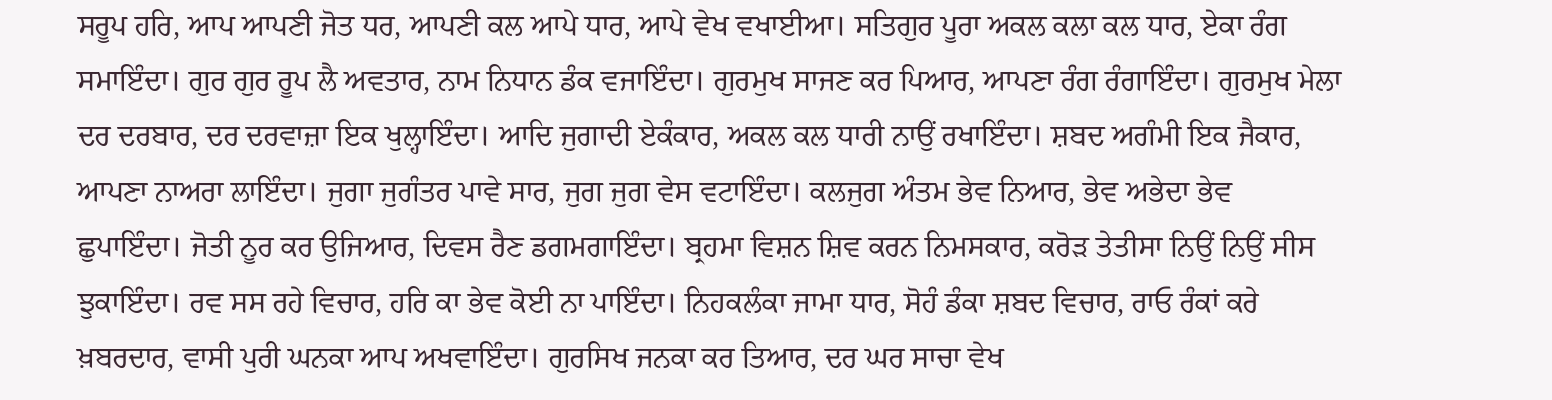ਸਰੂਪ ਹਰਿ, ਆਪ ਆਪਣੀ ਜੋਤ ਧਰ, ਆਪਣੀ ਕਲ ਆਪੇ ਧਾਰ, ਆਪੇ ਵੇਖ ਵਖਾਈਆ। ਸਤਿਗੁਰ ਪੂਰਾ ਅਕਲ ਕਲਾ ਕਲ ਧਾਰ, ਏਕਾ ਰੰਗ ਸਮਾਇੰਦਾ। ਗੁਰ ਗੁਰ ਰੂਪ ਲੈ ਅਵਤਾਰ, ਨਾਮ ਨਿਧਾਨ ਡੰਕ ਵਜਾਇੰਦਾ। ਗੁਰਮੁਖ ਸਾਜਣ ਕਰ ਪਿਆਰ, ਆਪਣਾ ਰੰਗ ਰੰਗਾਇੰਦਾ। ਗੁਰਮੁਖ ਮੇਲਾ ਦਰ ਦਰਬਾਰ, ਦਰ ਦਰਵਾਜ਼ਾ ਇਕ ਖੁਲ੍ਹਾਇੰਦਾ। ਆਦਿ ਜੁਗਾਦੀ ਏਕੰਕਾਰ, ਅਕਲ ਕਲ ਧਾਰੀ ਨਾਉਂ ਰਖਾਇੰਦਾ। ਸ਼ਬਦ ਅਗੰਮੀ ਇਕ ਜੈਕਾਰ, ਆਪਣਾ ਨਾਅਰਾ ਲਾਇੰਦਾ। ਜੁਗਾ ਜੁਗੰਤਰ ਪਾਵੇ ਸਾਰ, ਜੁਗ ਜੁਗ ਵੇਸ ਵਟਾਇੰਦਾ। ਕਲਜੁਗ ਅੰਤਮ ਭੇਵ ਨਿਆਰ, ਭੇਵ ਅਭੇਦਾ ਭੇਵ ਛੁਪਾਇੰਦਾ। ਜੋਤੀ ਨੂਰ ਕਰ ਉਜਿਆਰ, ਦਿਵਸ ਰੈਣ ਡਗਮਗਾਇੰਦਾ। ਬ੍ਰਹਮਾ ਵਿਸ਼ਨ ਸ਼ਿਵ ਕਰਨ ਨਿਮਸਕਾਰ, ਕਰੋੜ ਤੇਤੀਸਾ ਨਿਉਂ ਨਿਉਂ ਸੀਸ ਝੁਕਾਇੰਦਾ। ਰਵ ਸਸ ਰਹੇ ਵਿਚਾਰ, ਹਰਿ ਕਾ ਭੇਵ ਕੋਈ ਨਾ ਪਾਇੰਦਾ। ਨਿਹਕਲੰਕਾ ਜਾਮਾ ਧਾਰ, ਸੋਹੰ ਡੰਕਾ ਸ਼ਬਦ ਵਿਚਾਰ, ਰਾਓ ਰੰਕਾਂ ਕਰੇ ਖ਼ਬਰਦਾਰ, ਵਾਸੀ ਪੁਰੀ ਘਨਕਾ ਆਪ ਅਖਵਾਇੰਦਾ। ਗੁਰਸਿਖ ਜਨਕਾ ਕਰ ਤਿਆਰ, ਦਰ ਘਰ ਸਾਚਾ ਵੇਖ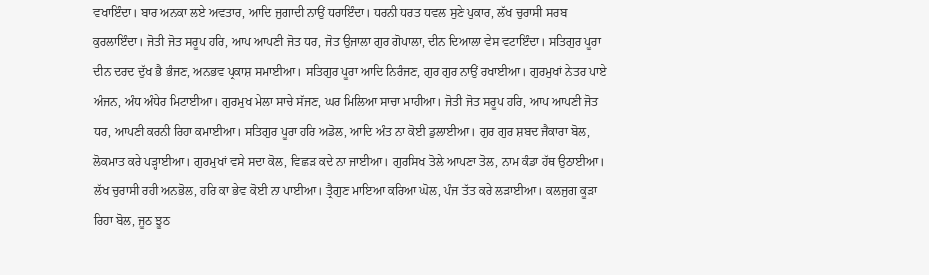ਵਖਾਇੰਦਾ। ਬਾਰ ਅਨਕਾ ਲਏ ਅਵਤਾਰ, ਆਦਿ ਜੁਗਾਦੀ ਨਾਉਂ ਧਰਾਇੰਦਾ। ਧਰਨੀ ਧਰਤ ਧਵਲ ਸੁਣੇ ਪੁਕਾਰ, ਲੱਖ ਚੁਰਾਸੀ ਸਰਬ ਕੁਰਲਾਇੰਦਾ। ਜੋਤੀ ਜੋਤ ਸਰੂਪ ਹਰਿ, ਆਪ ਆਪਣੀ ਜੋਤ ਧਰ, ਜੋਤ ਉਜਾਲਾ ਗੁਰ ਗੋਪਾਲਾ, ਦੀਨ ਦਿਆਲਾ ਵੇਸ ਵਟਾਇੰਦਾ। ਸਤਿਗੁਰ ਪੂਰਾ ਦੀਨ ਦਰਦ ਦੁੱਖ ਭੈ ਭੰਜਣ, ਅਨਭਵ ਪ੍ਰਕਾਸ਼ ਸਮਾਈਆ। ਸਤਿਗੁਰ ਪੂਰਾ ਆਦਿ ਨਿਰੰਜਣ, ਗੁਰ ਗੁਰ ਨਾਉਂ ਰਖਾਈਆ। ਗੁਰਮੁਖਾਂ ਨੇਤਰ ਪਾਏ ਅੰਜਨ, ਅੰਧ ਅੰਧੇਰ ਮਿਟਾਈਆ। ਗੁਰਮੁਖ ਮੇਲਾ ਸਾਚੇ ਸੱਜਣ, ਘਰ ਮਿਲਿਆ ਸਾਚਾ ਮਾਹੀਆ। ਜੋਤੀ ਜੋਤ ਸਰੂਪ ਹਰਿ, ਆਪ ਆਪਣੀ ਜੋਤ ਧਰ, ਆਪਣੀ ਕਰਨੀ ਰਿਹਾ ਕਮਾਈਆ। ਸਤਿਗੁਰ ਪੂਰਾ ਹਰਿ ਅਡੋਲ, ਆਦਿ ਅੰਤ ਨਾ ਕੋਈ ਡੁਲਾਈਆ। ਗੁਰ ਗੁਰ ਸ਼ਬਦ ਜੈਕਾਰਾ ਬੋਲ, ਲੋਕਮਾਤ ਕਰੇ ਪੜ੍ਹਾਈਆ। ਗੁਰਮੁਖਾਂ ਵਸੇ ਸਦਾ ਕੋਲ, ਵਿਛੜ ਕਦੇ ਨਾ ਜਾਈਆ। ਗੁਰਸਿਖ ਤੋਲੇ ਆਪਣਾ ਤੋਲ, ਨਾਮ ਕੰਡਾ ਹੱਥ ਉਠਾਈਆ। ਲੱਖ ਚੁਰਾਸੀ ਰਹੀ ਅਨਭੋਲ, ਹਰਿ ਕਾ ਭੇਵ ਕੋਈ ਨਾ ਪਾਈਆ। ਤ੍ਰੈਗੁਣ ਮਾਇਆ ਕਰਿਆ ਘੋਲ, ਪੰਜ ਤੱਤ ਕਰੇ ਲੜਾਈਆ। ਕਲਜੁਗ ਕੂੜਾ ਰਿਹਾ ਬੋਲ, ਜੂਠ ਝੂਠ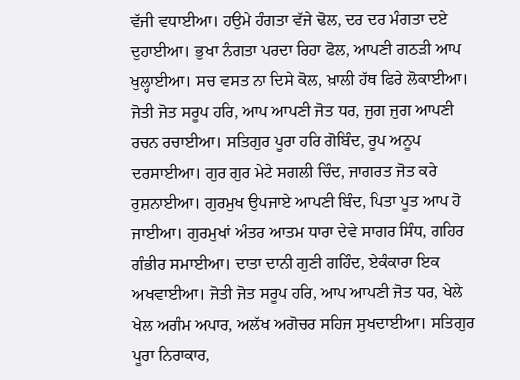ਵੱਜੀ ਵਧਾਈਆ। ਹਉਮੇ ਹੰਗਤਾ ਵੱਜੇ ਢੋਲ, ਦਰ ਦਰ ਮੰਗਤਾ ਦਏ ਦੁਹਾਈਆ। ਭੁਖਾ ਨੰਗਤਾ ਪਰਦਾ ਰਿਹਾ ਫੋਲ, ਆਪਣੀ ਗਠੜੀ ਆਪ ਖੁਲ੍ਹਾਈਆ। ਸਚ ਵਸਤ ਨਾ ਦਿਸੇ ਕੋਲ, ਖ਼ਾਲੀ ਹੱਥ ਫਿਰੇ ਲੋਕਾਈਆ। ਜੋਤੀ ਜੋਤ ਸਰੂਪ ਹਰਿ, ਆਪ ਆਪਣੀ ਜੋਤ ਧਰ, ਜੁਗ ਜੁਗ ਆਪਣੀ ਰਚਨ ਰਚਾਈਆ। ਸਤਿਗੁਰ ਪੂਰਾ ਹਰਿ ਗੋਬਿੰਦ, ਰੂਪ ਅਨੂਪ ਦਰਸਾਈਆ। ਗੁਰ ਗੁਰ ਮੇਟੇ ਸਗਲੀ ਚਿੰਦ, ਜਾਗਰਤ ਜੋਤ ਕਰੇ ਰੁਸ਼ਨਾਈਆ। ਗੁਰਮੁਖ ਉਪਜਾਏ ਆਪਣੀ ਬਿੰਦ, ਪਿਤਾ ਪੂਤ ਆਪ ਹੋ ਜਾਈਆ। ਗੁਰਮੁਖਾਂ ਅੰਤਰ ਆਤਮ ਧਾਰਾ ਦੇਵੇ ਸਾਗਰ ਸਿੰਧ, ਗਹਿਰ ਗੰਭੀਰ ਸਮਾਈਆ। ਦਾਤਾ ਦਾਨੀ ਗੁਣੀ ਗਹਿੰਦ, ਏਕੰਕਾਰਾ ਇਕ ਅਖਵਾਈਆ। ਜੋਤੀ ਜੋਤ ਸਰੂਪ ਹਰਿ, ਆਪ ਆਪਣੀ ਜੋਤ ਧਰ, ਖੇਲੇ ਖੇਲ ਅਗੰਮ ਅਪਾਰ, ਅਲੱਖ ਅਗੋਚਰ ਸਹਿਜ ਸੁਖਦਾਈਆ। ਸਤਿਗੁਰ ਪੂਰਾ ਨਿਰਾਕਾਰ,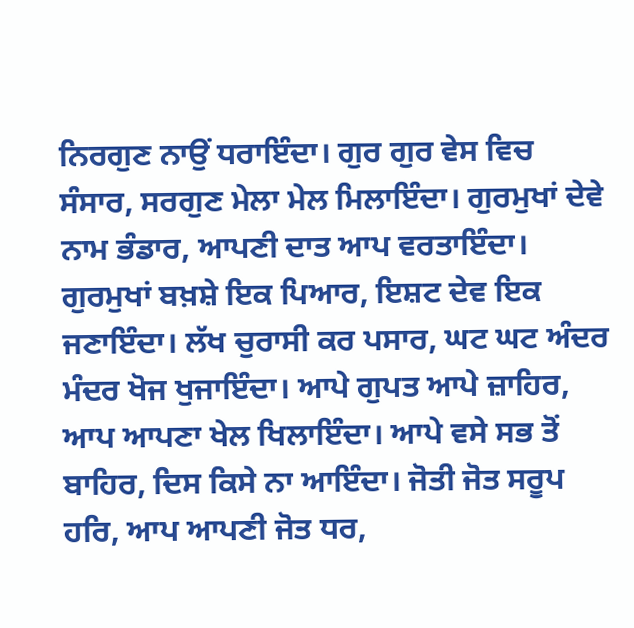ਨਿਰਗੁਣ ਨਾਉਂ ਧਰਾਇੰਦਾ। ਗੁਰ ਗੁਰ ਵੇਸ ਵਿਚ ਸੰਸਾਰ, ਸਰਗੁਣ ਮੇਲਾ ਮੇਲ ਮਿਲਾਇੰਦਾ। ਗੁਰਮੁਖਾਂ ਦੇਵੇ ਨਾਮ ਭੰਡਾਰ, ਆਪਣੀ ਦਾਤ ਆਪ ਵਰਤਾਇੰਦਾ। ਗੁਰਮੁਖਾਂ ਬਖ਼ਸ਼ੇ ਇਕ ਪਿਆਰ, ਇਸ਼ਟ ਦੇਵ ਇਕ ਜਣਾਇੰਦਾ। ਲੱਖ ਚੁਰਾਸੀ ਕਰ ਪਸਾਰ, ਘਟ ਘਟ ਅੰਦਰ ਮੰਦਰ ਖੋਜ ਖੁਜਾਇੰਦਾ। ਆਪੇ ਗੁਪਤ ਆਪੇ ਜ਼ਾਹਿਰ, ਆਪ ਆਪਣਾ ਖੇਲ ਖਿਲਾਇੰਦਾ। ਆਪੇ ਵਸੇ ਸਭ ਤੋਂ ਬਾਹਿਰ, ਦਿਸ ਕਿਸੇ ਨਾ ਆਇੰਦਾ। ਜੋਤੀ ਜੋਤ ਸਰੂਪ ਹਰਿ, ਆਪ ਆਪਣੀ ਜੋਤ ਧਰ,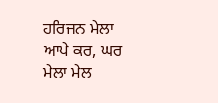ਹਰਿਜਨ ਮੇਲਾ ਆਪੇ ਕਰ, ਘਰ ਮੇਲਾ ਮੇਲ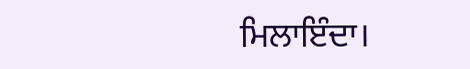ਮਿਲਾਇੰਦਾ।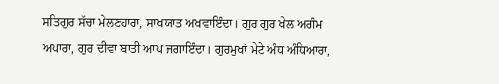ਸਤਿਗੁਰ ਸੱਚਾ ਮੇਲਣਹਾਰਾ, ਸਾਖਯਾਤ ਅਖਵਾਇੰਦਾ। ਗੁਰ ਗੁਰ ਖੇਲ ਅਗੰਮ ਅਪਾਰਾ, ਗੁਰ ਦੀਵਾ ਬਾਤੀ ਆਪ ਜਗਾਇੰਦਾ। ਗੁਰਮੁਖਾਂ ਮੇਟੇ ਅੰਧ ਅੰਧਿਆਰਾ,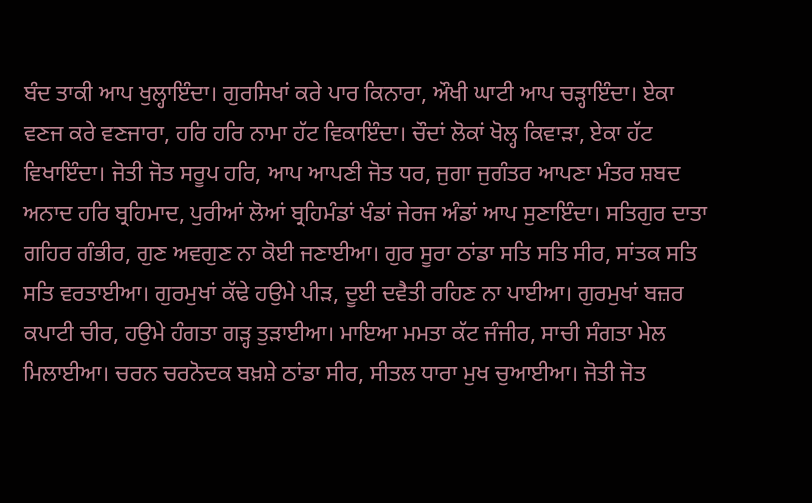ਬੰਦ ਤਾਕੀ ਆਪ ਖੁਲ੍ਹਾਇੰਦਾ। ਗੁਰਸਿਖਾਂ ਕਰੇ ਪਾਰ ਕਿਨਾਰਾ, ਔਖੀ ਘਾਟੀ ਆਪ ਚੜ੍ਹਾਇੰਦਾ। ਏਕਾ ਵਣਜ ਕਰੇ ਵਣਜਾਰਾ, ਹਰਿ ਹਰਿ ਨਾਮਾ ਹੱਟ ਵਿਕਾਇੰਦਾ। ਚੌਦਾਂ ਲੋਕਾਂ ਖੋਲ੍ਹ ਕਿਵਾੜਾ, ਏਕਾ ਹੱਟ ਵਿਖਾਇੰਦਾ। ਜੋਤੀ ਜੋਤ ਸਰੂਪ ਹਰਿ, ਆਪ ਆਪਣੀ ਜੋਤ ਧਰ, ਜੁਗਾ ਜੁਗੰਤਰ ਆਪਣਾ ਮੰਤਰ ਸ਼ਬਦ ਅਨਾਦ ਹਰਿ ਬ੍ਰਹਿਮਾਦ, ਪੁਰੀਆਂ ਲੋਆਂ ਬ੍ਰਹਿਮੰਡਾਂ ਖੰਡਾਂ ਜੇਰਜ ਅੰਡਾਂ ਆਪ ਸੁਣਾਇੰਦਾ। ਸਤਿਗੁਰ ਦਾਤਾ ਗਹਿਰ ਗੰਭੀਰ, ਗੁਣ ਅਵਗੁਣ ਨਾ ਕੋਈ ਜਣਾਈਆ। ਗੁਰ ਸੂਰਾ ਠਾਂਡਾ ਸਤਿ ਸਤਿ ਸੀਰ, ਸਾਂਤਕ ਸਤਿ ਸਤਿ ਵਰਤਾਈਆ। ਗੁਰਮੁਖਾਂ ਕੱਢੇ ਹਉਮੇ ਪੀੜ, ਦੂਈ ਦਵੈਤੀ ਰਹਿਣ ਨਾ ਪਾਈਆ। ਗੁਰਮੁਖਾਂ ਬਜ਼ਰ ਕਪਾਟੀ ਚੀਰ, ਹਉਮੇ ਹੰਗਤਾ ਗੜ੍ਹ ਤੁੜਾਈਆ। ਮਾਇਆ ਮਮਤਾ ਕੱਟ ਜੰਜੀਰ, ਸਾਚੀ ਸੰਗਤਾ ਮੇਲ ਮਿਲਾਈਆ। ਚਰਨ ਚਰਨੋਦਕ ਬਖ਼ਸ਼ੇ ਠਾਂਡਾ ਸੀਰ, ਸੀਤਲ ਧਾਰਾ ਮੁਖ ਚੁਆਈਆ। ਜੋਤੀ ਜੋਤ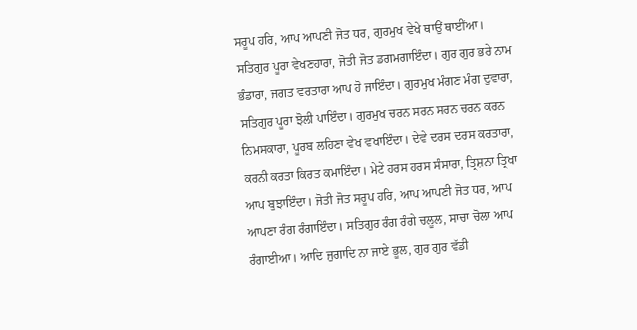ਸਰੂਪ ਹਰਿ, ਆਪ ਆਪਣੀ ਜੋਤ ਧਰ, ਗੁਰਮੁਖ ਵੇਖੇ ਥਾਉਂ ਥਾਈਂਆ। ਸਤਿਗੁਰ ਪੂਰਾ ਵੇਖਣਹਾਰਾ, ਜੋਤੀ ਜੋਤ ਡਗਮਗਾਇੰਦਾ। ਗੁਰ ਗੁਰ ਭਰੇ ਨਾਮ ਭੰਡਾਰਾ, ਜਗਤ ਵਰਤਾਰਾ ਆਪ ਹੋ ਜਾਇੰਦਾ। ਗੁਰਮੁਖ ਮੰਗਣ ਮੰਗ ਦੁਵਾਰਾ, ਸਤਿਗੁਰ ਪੂਰਾ ਝੋਲੀ ਪਾਇੰਦਾ। ਗੁਰਮੁਖ ਚਰਨ ਸਰਨ ਸਰਨ ਚਰਨ ਕਰਨ ਨਿਮਸਕਾਰਾ, ਪੂਰਬ ਲਹਿਣਾ ਵੇਖ ਵਖਾਇੰਦਾ। ਦੇਵੇ ਦਰਸ ਦਰਸ ਕਰਤਾਰਾ, ਕਰਨੀ ਕਰਤਾ ਕਿਰਤ ਕਮਾਇੰਦਾ। ਮੇਟੇ ਹਰਸ ਹਰਸ ਸੰਸਾਰਾ, ਤ੍ਰਿਸ਼ਨਾ ਤ੍ਰਿਖਾ ਆਪ ਬੁਝਾਇੰਦਾ। ਜੋਤੀ ਜੋਤ ਸਰੂਪ ਹਰਿ, ਆਪ ਆਪਣੀ ਜੋਤ ਧਰ, ਆਪ ਆਪਣਾ ਰੰਗ ਰੰਗਾਇੰਦਾ। ਸਤਿਗੁਰ ਰੰਗ ਰੰਗੇ ਚਲੂਲ, ਸਾਚਾ ਚੋਲਾ ਆਪ ਰੰਗਾਈਆ। ਆਦਿ ਜੁਗਾਦਿ ਨਾ ਜਾਏ ਭੂਲ, ਗੁਰ ਗੁਰ ਵੱਡੀ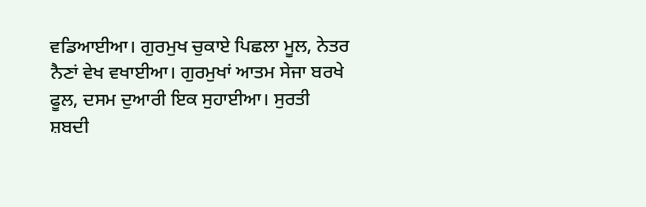ਵਡਿਆਈਆ। ਗੁਰਮੁਖ ਚੁਕਾਏ ਪਿਛਲਾ ਮੂਲ, ਨੇਤਰ ਨੈਣਾਂ ਵੇਖ ਵਖਾਈਆ। ਗੁਰਮੁਖਾਂ ਆਤਮ ਸੇਜਾ ਬਰਖੇ ਫੂਲ, ਦਸਮ ਦੁਆਰੀ ਇਕ ਸੁਹਾਈਆ। ਸੁਰਤੀ ਸ਼ਬਦੀ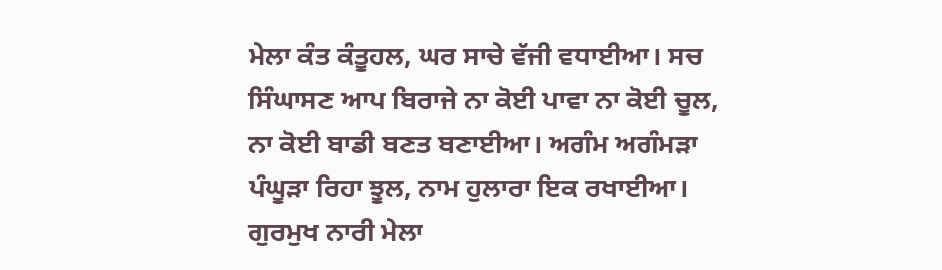ਮੇਲਾ ਕੰਤ ਕੰਤੂਹਲ, ਘਰ ਸਾਚੇ ਵੱਜੀ ਵਧਾਈਆ। ਸਚ ਸਿੰਘਾਸਣ ਆਪ ਬਿਰਾਜੇ ਨਾ ਕੋਈ ਪਾਵਾ ਨਾ ਕੋਈ ਚੂਲ, ਨਾ ਕੋਈ ਬਾਡੀ ਬਣਤ ਬਣਾਈਆ। ਅਗੰਮ ਅਗੰਮੜਾ ਪੰਘੂੜਾ ਰਿਹਾ ਝੂਲ, ਨਾਮ ਹੁਲਾਰਾ ਇਕ ਰਖਾਈਆ। ਗੁਰਮੁਖ ਨਾਰੀ ਮੇਲਾ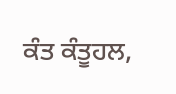ਕੰਤ ਕੰਤੂਹਲ,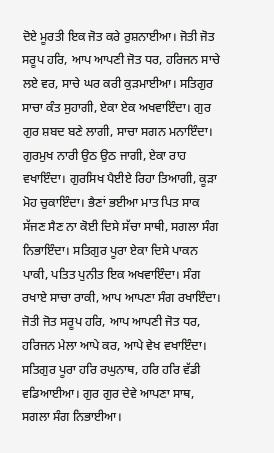ਦੋਏ ਮੂਰਤੀ ਇਕ ਜੋਤ ਕਰੇ ਰੁਸ਼ਨਾਈਆ। ਜੋਤੀ ਜੋਤ ਸਰੂਪ ਹਰਿ, ਆਪ ਆਪਣੀ ਜੋਤ ਧਰ, ਹਰਿਜਨ ਸਾਚੇ ਲਏ ਵਰ, ਸਾਚੇ ਘਰ ਕਰੀ ਕੁੜਮਾਈਆ। ਸਤਿਗੁਰ ਸਾਚਾ ਕੰਤ ਸੁਹਾਗੀ, ਏਕਾ ਏਕ ਅਖਵਾਇੰਦਾ। ਗੁਰ ਗੁਰ ਸ਼ਬਦ ਬਣੇ ਲਾਗੀ, ਸਾਚਾ ਸਗਨ ਮਨਾਇੰਦਾ। ਗੁਰਮੁਖ ਨਾਰੀ ਉਠ ਉਠ ਜਾਗੀ, ਏਕਾ ਰਾਹ ਵਖਾਇੰਦਾ। ਗੁਰਸਿਖ ਪੈਈਏ ਰਿਹਾ ਤਿਆਗੀ, ਕੂੜਾ ਮੋਹ ਚੁਕਾਇੰਦਾ। ਭੈਣਾਂ ਭਈਆ ਮਾਤ ਪਿਤ ਸਾਕ ਸੱਜਣ ਸੈਣ ਨਾ ਕੋਈ ਦਿਸੇ ਸੱਚਾ ਸਾਥੀ, ਸਗਲਾ ਸੰਗ ਨਿਭਾਇੰਦਾ। ਸਤਿਗੁਰ ਪੂਰਾ ਏਕਾ ਦਿਸੇ ਪਾਕਨ ਪਾਕੀ, ਪਤਿਤ ਪੁਨੀਤ ਇਕ ਅਖਵਾਇੰਦਾ। ਸੰਗ ਰਖਾਏ ਸਾਚਾ ਰਾਕੀ, ਆਪ ਆਪਣਾ ਸੰਗ ਰਖਾਇੰਦਾ। ਜੋਤੀ ਜੋਤ ਸਰੂਪ ਹਰਿ, ਆਪ ਆਪਣੀ ਜੋਤ ਧਰ, ਹਰਿਜਨ ਮੇਲਾ ਆਪੇ ਕਰ, ਆਪੇ ਵੇਖ ਵਖਾਇੰਦਾ। ਸਤਿਗੁਰ ਪੂਰਾ ਹਰਿ ਰਘੁਨਾਥ, ਹਰਿ ਹਰਿ ਵੱਡੀ ਵਡਿਆਈਆ। ਗੁਰ ਗੁਰ ਦੇਵੇ ਆਪਣਾ ਸਾਥ, ਸਗਲਾ ਸੰਗ ਨਿਭਾਈਆ।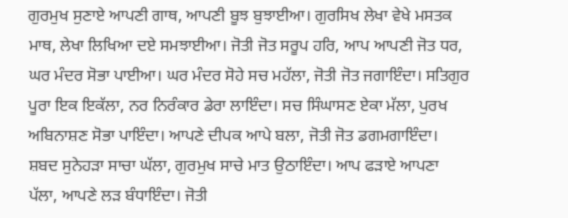ਗੁਰਮੁਖ ਸੁਣਾਏ ਆਪਣੀ ਗਾਥ, ਆਪਣੀ ਬੂਝ ਬੁਝਾਈਆ। ਗੁਰਸਿਖ ਲੇਖਾ ਵੇਖੇ ਮਸਤਕ ਮਾਥ, ਲੇਖਾ ਲਿਖਿਆ ਦਏ ਸਮਝਾਈਆ। ਜੋਤੀ ਜੋਤ ਸਰੂਪ ਹਰਿ, ਆਪ ਆਪਣੀ ਜੋਤ ਧਰ, ਘਰ ਮੰਦਰ ਸੋਭਾ ਪਾਈਆ। ਘਰ ਮੰਦਰ ਸੋਹੇ ਸਚ ਮਹੱਲਾ, ਜੋਤੀ ਜੋਤ ਜਗਾਇੰਦਾ। ਸਤਿਗੁਰ ਪੂਰਾ ਇਕ ਇਕੱਲਾ, ਨਰ ਨਿਰੰਕਾਰ ਡੇਰਾ ਲਾਇੰਦਾ। ਸਚ ਸਿੰਘਾਸਣ ਏਕਾ ਮੱਲਾ, ਪੁਰਖ ਅਬਿਨਾਸ਼ਣ ਸੋਭਾ ਪਾਇੰਦਾ। ਆਪਣੇ ਦੀਪਕ ਆਪੇ ਬਲਾ, ਜੋਤੀ ਜੋਤ ਡਗਮਗਾਇੰਦਾ। ਸ਼ਬਦ ਸੁਨੇਹੜਾ ਸਾਚਾ ਘੱਲਾ, ਗੁਰਮੁਖ ਸਾਚੇ ਮਾਤ ਉਠਾਇੰਦਾ। ਆਪ ਫੜਾਏ ਆਪਣਾ ਪੱਲਾ, ਆਪਣੇ ਲੜ ਬੰਧਾਇੰਦਾ। ਜੋਤੀ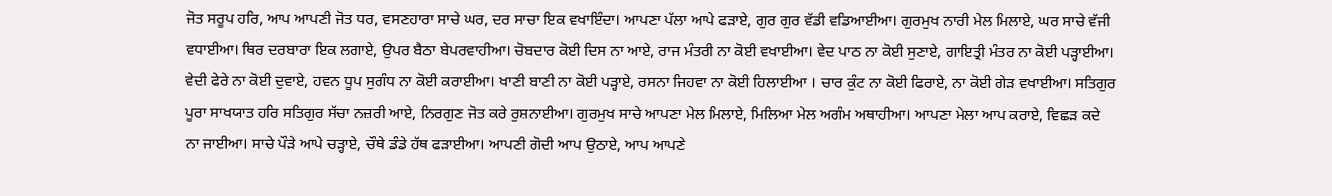ਜੋਤ ਸਰੂਪ ਹਰਿ, ਆਪ ਆਪਣੀ ਜੋਤ ਧਰ, ਵਸਣਹਾਰਾ ਸਾਚੇ ਘਰ, ਦਰ ਸਾਚਾ ਇਕ ਵਖਾਇੰਦਾ। ਆਪਣਾ ਪੱਲਾ ਆਪੇ ਫੜਾਏ, ਗੁਰ ਗੁਰ ਵੱਡੀ ਵਡਿਆਈਆ। ਗੁਰਮੁਖ ਨਾਰੀ ਮੇਲ ਮਿਲਾਏ, ਘਰ ਸਾਚੇ ਵੱਜੀ ਵਧਾਈਆ। ਥਿਰ ਦਰਬਾਰਾ ਇਕ ਲਗਾਏ, ਉਪਰ ਬੈਠਾ ਬੇਪਰਵਾਹੀਆ। ਚੋਬਦਾਰ ਕੋਈ ਦਿਸ ਨਾ ਆਏ, ਰਾਜ ਮੰਤਰੀ ਨਾ ਕੋਈ ਵਖਾਈਆ। ਵੇਦ ਪਾਠ ਨਾ ਕੋਈ ਸੁਣਾਏ, ਗਾਇਤ੍ਰੀ ਮੰਤਰ ਨਾ ਕੋਈ ਪੜ੍ਹਾਈਆ। ਵੇਦੀ ਫੇਰੇ ਨਾ ਕੋਈ ਦੁਵਾਏ, ਹਵਨ ਧੂਪ ਸੁਗੰਧ ਨਾ ਕੋਈ ਕਰਾਈਆ। ਖਾਣੀ ਬਾਣੀ ਨਾ ਕੋਈ ਪੜ੍ਹਾਏ, ਰਸਨਾ ਜਿਹਵਾ ਨਾ ਕੋਈ ਹਿਲਾਈਆ । ਚਾਰ ਕੁੰਟ ਨਾ ਕੋਈ ਫਿਰਾਏ, ਨਾ ਕੋਈ ਗੇੜ ਵਖਾਈਆ। ਸਤਿਗੁਰ ਪੂਰਾ ਸਾਖਯਾਤ ਹਰਿ ਸਤਿਗੁਰ ਸੱਚਾ ਨਜ਼ਰੀ ਆਏ, ਨਿਰਗੁਣ ਜੋਤ ਕਰੇ ਰੁਸ਼ਨਾਈਆ। ਗੁਰਮੁਖ ਸਾਚੇ ਆਪਣਾ ਮੇਲ ਮਿਲਾਏ, ਮਿਲਿਆ ਮੇਲ ਅਗੰਮ ਅਥਾਹੀਆ। ਆਪਣਾ ਮੇਲਾ ਆਪ ਕਰਾਏ, ਵਿਛੜ ਕਦੇ ਨਾ ਜਾਈਆ। ਸਾਚੇ ਪੌੜੇ ਆਪੇ ਚੜ੍ਹਾਏ, ਚੌਥੇ ਡੰਡੇ ਹੱਥ ਫੜਾਈਆ। ਆਪਣੀ ਗੋਦੀ ਆਪ ਉਠਾਏ, ਆਪ ਆਪਣੇ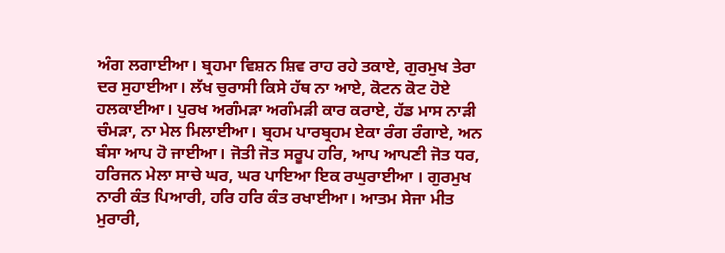ਅੰਗ ਲਗਾਈਆ। ਬ੍ਰਹਮਾ ਵਿਸ਼ਨ ਸ਼ਿਵ ਰਾਹ ਰਹੇ ਤਕਾਏ, ਗੁਰਮੁਖ ਤੇਰਾ ਦਰ ਸੁਹਾਈਆ। ਲੱਖ ਚੁਰਾਸੀ ਕਿਸੇ ਹੱਥ ਨਾ ਆਏ, ਕੋਟਨ ਕੋਟ ਹੋਏ ਹਲਕਾਈਆ। ਪੁਰਖ ਅਗੰਮੜਾ ਅਗੰਮੜੀ ਕਾਰ ਕਰਾਏ, ਹੱਡ ਮਾਸ ਨਾੜੀ ਚੰਮੜਾ, ਨਾ ਮੇਲ ਮਿਲਾਈਆ। ਬ੍ਰਹਮ ਪਾਰਬ੍ਰਹਮ ਏਕਾ ਰੰਗ ਰੰਗਾਏ, ਅਨ ਬੰਸਾ ਆਪ ਹੋ ਜਾਈਆ। ਜੋਤੀ ਜੋਤ ਸਰੂਪ ਹਰਿ, ਆਪ ਆਪਣੀ ਜੋਤ ਧਰ, ਹਰਿਜਨ ਮੇਲਾ ਸਾਚੇ ਘਰ, ਘਰ ਪਾਇਆ ਇਕ ਰਘੁਰਾਈਆ । ਗੁਰਮੁਖ ਨਾਰੀ ਕੰਤ ਪਿਆਰੀ, ਹਰਿ ਹਰਿ ਕੰਤ ਰਖਾਈਆ। ਆਤਮ ਸੇਜਾ ਮੀਤ ਮੁਰਾਰੀ,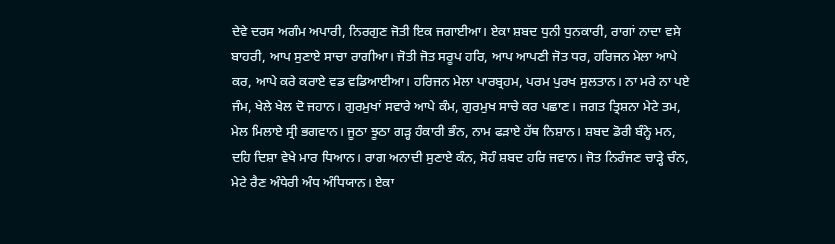ਦੇਵੇ ਦਰਸ ਅਗੰਮ ਅਪਾਰੀ, ਨਿਰਗੁਣ ਜੋਤੀ ਇਕ ਜਗਾਈਆ। ਏਕਾ ਸ਼ਬਦ ਧੁਨੀ ਧੁਨਕਾਰੀ, ਰਾਗਾਂ ਨਾਦਾ ਵਸੇ ਬਾਹਰੀ, ਆਪ ਸੁਣਾਏ ਸਾਚਾ ਰਾਗੀਆ। ਜੋਤੀ ਜੋਤ ਸਰੂਪ ਹਰਿ, ਆਪ ਆਪਣੀ ਜੋਤ ਧਰ, ਹਰਿਜਨ ਮੇਲਾ ਆਪੇ ਕਰ, ਆਪੇ ਕਰੇ ਕਰਾਏ ਵਡ ਵਡਿਆਈਆ। ਹਰਿਜਨ ਮੇਲਾ ਪਾਰਬ੍ਰਹਮ, ਪਰਮ ਪੁਰਖ ਸੁਲਤਾਨ। ਨਾ ਮਰੇ ਨਾ ਪਏ ਜੰਮ, ਖੇਲੇ ਖੇਲ ਦੋ ਜਹਾਨ। ਗੁਰਮੁਖਾਂ ਸਵਾਰੇ ਆਪੇ ਕੰਮ, ਗੁਰਮੁਖ ਸਾਚੇ ਕਰ ਪਛਾਣ। ਜਗਤ ਤ੍ਰਿਸ਼ਨਾ ਮੇਟੇ ਤਮ, ਮੇਲ ਮਿਲਾਏ ਸ੍ਰੀ ਭਗਵਾਨ। ਜੂਠਾ ਝੂਠਾ ਗੜ੍ਹ ਹੰਕਾਰੀ ਭੰਨ, ਨਾਮ ਫੜਾਏ ਹੱਥ ਨਿਸ਼ਾਨ। ਸ਼ਬਦ ਡੋਰੀ ਬੰਨ੍ਹੇ ਮਨ, ਦਹਿ ਦਿਸ਼ਾ ਵੇਖੇ ਮਾਰ ਧਿਆਨ। ਰਾਗ ਅਨਾਦੀ ਸੁਣਾਏ ਕੰਨ, ਸੋਹੰ ਸ਼ਬਦ ਹਰਿ ਜਵਾਨ। ਜੋਤ ਨਿਰੰਜਣ ਚਾੜ੍ਹੇ ਚੰਨ, ਮੇਟੇ ਰੈਣ ਅੰਧੇਰੀ ਅੰਧ ਅੰਧਿਯਾਨ। ਏਕਾ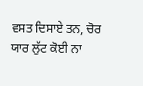ਵਸਤ ਦਿਸਾਏ ਤਨ, ਚੋਰ ਯਾਰ ਲੁੱਟ ਕੋਈ ਨਾ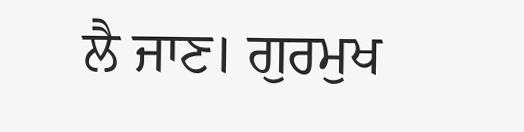ਲੈ ਜਾਣ। ਗੁਰਮੁਖ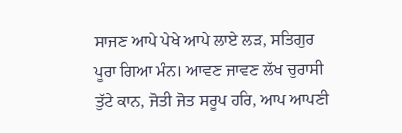ਸਾਜਣ ਆਪੇ ਪੇਖੇ ਆਪੇ ਲਾਏ ਲੜ, ਸਤਿਗੁਰ ਪੂਰਾ ਗਿਆ ਮੰਨ। ਆਵਣ ਜਾਵਣ ਲੱਖ ਚੁਰਾਸੀ ਤੁੱਟੇ ਕਾਨ, ਜੋਤੀ ਜੋਤ ਸਰੂਪ ਹਰਿ, ਆਪ ਆਪਣੀ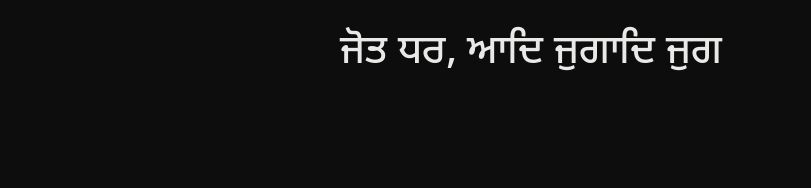ਜੋਤ ਧਰ, ਆਦਿ ਜੁਗਾਦਿ ਜੁਗ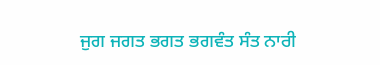ਜੁਗ ਜਗਤ ਭਗਤ ਭਗਵੰਤ ਸੰਤ ਨਾਰੀ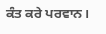ਕੰਤ ਕਰੇ ਪਰਵਾਨ।